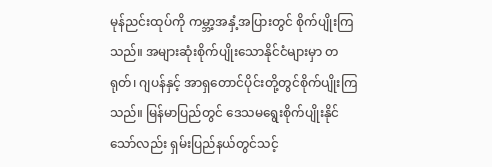မုန်ညင်းထုပ်ကို ကမ္ဘာ့အနှံ့အပြားတွင် စိုက်ပျိုးကြသည်။ အများဆုံးစိုက်ပျိုးသောနိုင်ငံများမှာ တရုတ်၊ ဂျပန်နှင့် အာရှတောင်ပိုင်းတို့တွင်စိုက်ပျိုးကြသည်။ မြန်မာပြည်တွင် ဒေသမရွေးစိုက်ပျိုးနိုင်သော်လည်း ရှမ်းပြည်နယ်တွင်သင့်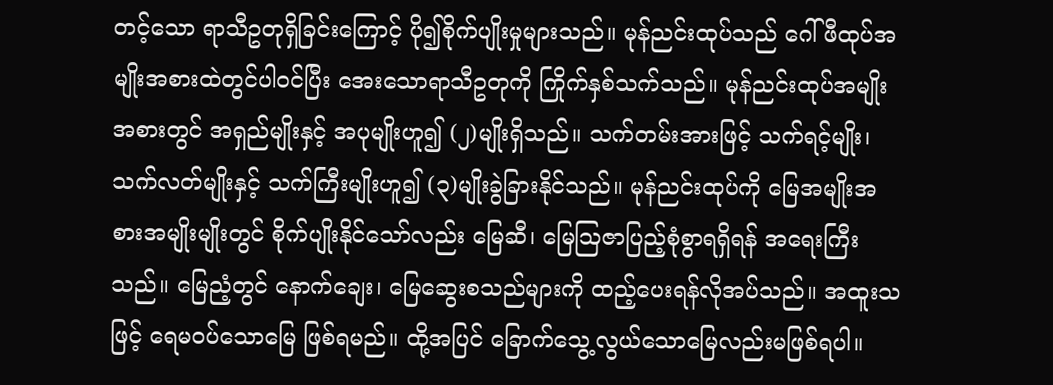တင့်သော ရာသီဥတုရှိခြင်းကြောင့် ပို၍စိုက်ပျိုးမှုများသည်။ မုန်ညင်းထုပ်သည် ဂေါ်ဖီထုပ်အမျိုးအစားထဲတွင်ပါဝင်ပြီး အေးသောရာသီဥတုကို ကြိုက်နှစ်သက်သည်။ မုန်ညင်းထုပ်အမျိုးအစားတွင် အရှည်မျိုးနှင့် အပုမျိုးဟူ၍ (၂)မျိုးရှိသည်။ သက်တမ်းအားဖြင့် သက်ရင့်မျိုး၊ သက်လတ်မျိုးနှင့် သက်ကြီးမျိုးဟူ၍ (၃)မျိုးခွဲခြားနိုင်သည်။ မုန်ညင်းထုပ်ကို မြေအမျိုးအစားအမျိုးမျိုးတွင် စိုက်ပျိုးနိုင်သော်လည်း မြေဆီ၊ မြေဩဇာပြည့်စုံစွာရရှိရန် အရေးကြီးသည်။ မြေညံ့တွင် နောက်ချေး၊ မြေဆွေးစသည်များကို ထည့်ပေးရန်လိုအပ်သည်။ အထူးသဖြင့် ရေမဝပ်သောမြေ ဖြစ်ရမည်။ ထို့အပြင် ခြောက်သွေ့လွယ်သောမြေလည်းမဖြစ်ရပါ။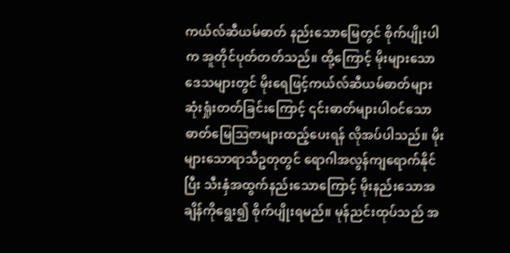ကယ်လ်ဆီယမ်ဓာတ် နည်းသောမြေတွင် စိုက်ပျိုးပါက အူတိုင်ပုတ်တတ်သည်။ ထို့ကြောင့် မိုးများသောဒေသများတွင် မိုးရေဖြင့်ကယ်လ်ဆီယမ်ဓာတ်များ ဆုံးရှုံးတတ်ခြင်းကြောင့် ၎င်းဓာတ်များပါဝင်သော ဓာတ်မြေဩဇာများထည့်ပေးရန် လိုအပ်ပါသည်။ မိုးများသောရာသီဥတုတွင် ရောဂါအလွန်ကျရောက်နိုင်ပြီး သီးနှံအထွက်နည်းသောကြောင့် မိုးနည်းသောအချိန်ကိုရွေး၍ စိုက်ပျိုးရမည်။ မုန်ညင်းထုပ်သည် အ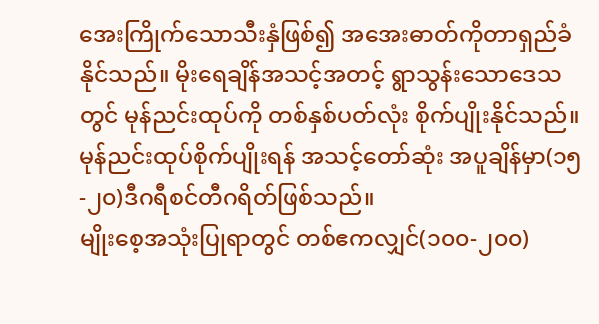အေးကြိုက်သောသီးနှံဖြစ်၍ အအေးဓာတ်ကိုတာရှည်ခံနိုင်သည်။ မိုးရေချိန်အသင့်အတင့် ရွာသွန်းသောဒေသတွင် မုန်ညင်းထုပ်ကို တစ်နှစ်ပတ်လုံး စိုက်ပျိုးနိုင်သည်။ မုန်ညင်းထုပ်စိုက်ပျိုးရန် အသင့်တော်ဆုံး အပူချိန်မှာ(၁၅-၂၀)ဒီဂရီစင်တီဂရိတ်ဖြစ်သည်။
မျိုးစေ့အသုံးပြုရာတွင် တစ်ဧကလျှင်(၁၀၀-၂၀၀)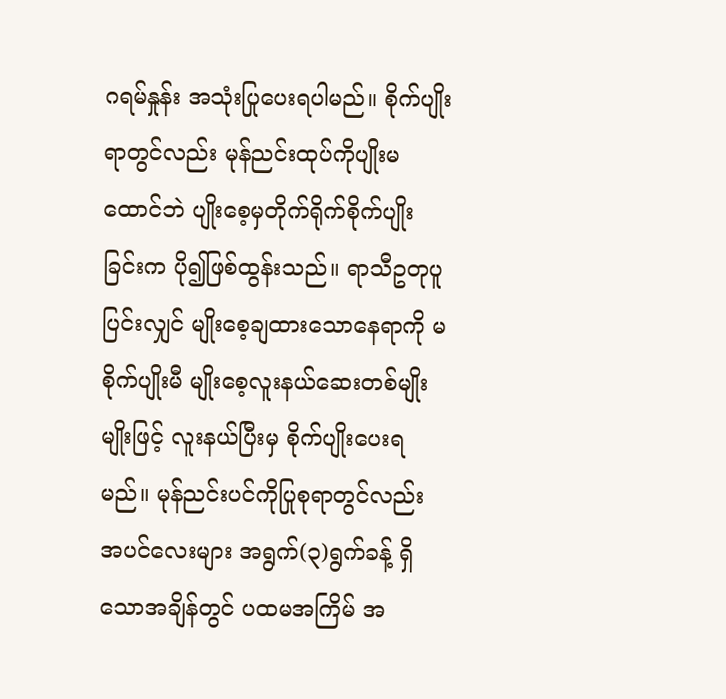ဂရမ်နှုန်း အသုံးပြုပေးရပါမည်။ စိုက်ပျိုးရာတွင်လည်း မုန်ညင်းထုပ်ကိုပျိုးမထောင်ဘဲ ပျိုးစေ့မှတိုက်ရိုက်စိုက်ပျိုးခြင်းက ပို၍ဖြစ်ထွန်းသည်။ ရာသီဥတုပူပြင်းလျှင် မျိုးစေ့ချထားသောနေရာကို မစိုက်ပျိုးမီ မျိုးစေ့လူးနယ်ဆေးတစ်မျိုးမျိုးဖြင့် လူးနယ်ပြီးမှ စိုက်ပျိုးပေးရမည်။ မုန်ညင်းပင်ကိုပြုစုရာတွင်လည်း အပင်လေးများ အရွက်(၃)ရွက်ခန့် ရှိသောအချိန်တွင် ပထမအကြိမ် အ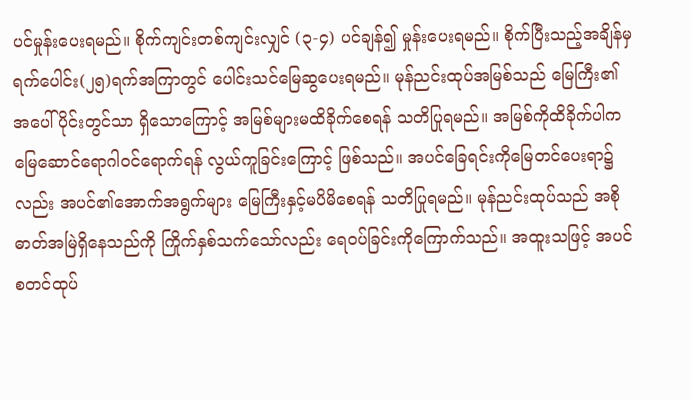ပင်မှုန်းပေးရမည်။ စိုက်ကျင်းတစ်ကျင်းလျှင် (၃-၄) ပင်ချန်၍ မှုန်းပေးရမည်။ စိုက်ပြီးသည့်အချိန်မှ ရက်ပေါင်း(၂၅)ရက်အကြာတွင် ပေါင်းသင်မြေဆွပေးရမည်။ မုန်ညင်းထုပ်အမြစ်သည် မြေကြီး၏အပေါ်ပိုင်းတွင်သာ ရှိသောကြောင့် အမြစ်များမထိခိုက်စေရန် သတိပြုရမည်။ အမြစ်ကိုထိခိုက်ပါက မြေဆောင်ရောဂါဝင်ရောက်ရန် လွယ်ကူခြင်းကြောင့် ဖြစ်သည်။ အပင်ခြေရင်းကိုမြေတင်ပေးရာ၌လည်း အပင်၏အောက်အရွက်များ မြေကြီးနှင့်မပိမိစေရန် သတိပြုရမည်။ မုန်ညင်းထုပ်သည် အစိုဓာတ်အမြဲရှိနေသည်ကို ကြိုက်နှစ်သက်သော်လည်း ရေဝပ်ခြင်းကိုကြောက်သည်။ အထူးသဖြင့် အပင်စတင်ထုပ်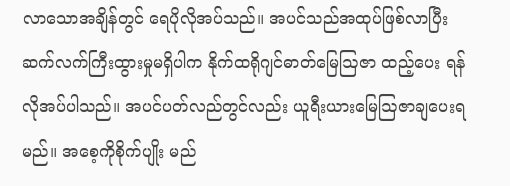လာသောအချိန်တွင် ရေပိုလိုအပ်သည်။ အပင်သည်အထုပ်ဖြစ်လာပြီး ဆက်လက်ကြီးထွားမှုမရှိပါက နိုက်ထရိုဂျင်ဓာတ်မြေဩဇာ ထည့်ပေး ရန် လိုအပ်ပါသည်။ အပင်ပတ်လည်တွင်လည်း ယူရီးယားမြေဩဇာချပေးရမည်။ အစေ့ကိုစိုက်ပျိုး မည်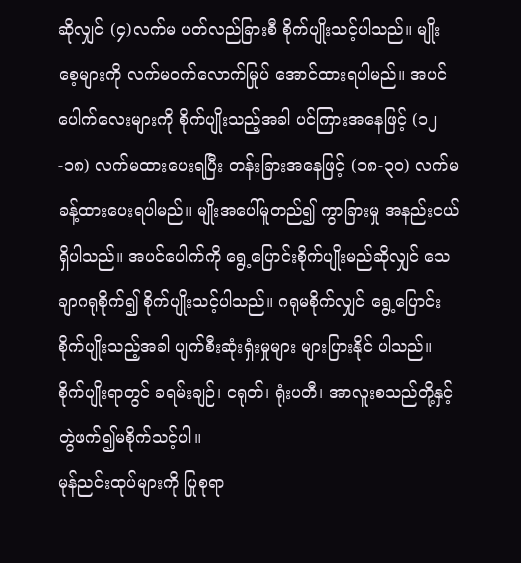ဆိုလျှင် (၄)လက်မ ပတ်လည်ခြားစီ စိုက်ပျိုးသင့်ပါသည်။ မျိုးစေ့များကို လက်မဝက်လောက်မြုပ် အောင်ထားရပါမည်။ အပင်ပေါက်လေးများကို စိုက်ပျိုးသည့်အခါ ပင်ကြားအနေဖြင့် (၁၂-၁၈) လက်မထားပေးရပြီး တန်းခြားအနေဖြင့် (၁၈-၃၀) လက်မခန့်ထားပေးရပါမည်။ မျိုးအပေါ်မူတည်၍ ကွာခြားမှု အနည်းငယ်ရှိပါသည်။ အပင်ပေါက်ကို ရွေ့ပြောင်းစိုက်ပျိုးမည်ဆိုလျှင် သေချာဂရုစိုက်၍ စိုက်ပျိုးသင့်ပါသည်။ ဂရုမစိုက်လျှင် ရွေ့ပြောင်းစိုက်ပျိုးသည့်အခါ ပျက်စီးဆုံးရှံးမှုများ များပြားနိုင် ပါသည်။ စိုက်ပျိုးရာတွင် ခရမ်းချဉ်၊ ငရုတ်၊ ရုံးပတီ၊ အာလူးစသည်တို့နှင့် တွဲဖက်၍မစိုက်သင့်ပါ။
မုန်ညင်းထုပ်များကို ပြုစုရာ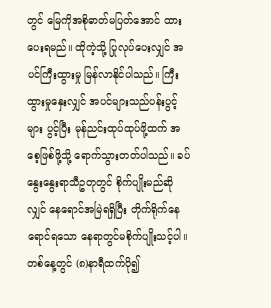တွင် မြေကိုအစိုဓာတ်မပြတ်အောင် ထားပေးရမည်။ ထိုကဲ့သို့ ပြုလုပ်ပေးလျှင် အပင်ကြီးထွားမှု မြန်လာနိုင်ပါသည်။ ကြီးထွားမှုနှေးလျှင် အပင်များသည်ပန်းပွင့်များ ပွင့်ပြီး မုန်ညင်းထုပ်ထုပ်ဖို့ထက် အစေ့ဖြစ်ဖို့သို့ ရောက်သွားတတ်ပါသည်။ ခပ်နွေးနွေးရာသီဥတုတွင် စိုက်ပျိုးမည်ဆိုလျှင် နေရောင်အမြဲရရှိပြီး တိုက်ရိုက်နေရောင်ရသော နေရာတွင်မစိုက်ပျိုးသင့်ပါ။ တစ်နေ့တွင် (၈)နာရီထက်ပို၍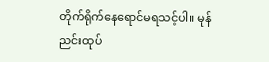တိုက်ရိုက်နေရောင်မရသင့်ပါ။ မုန်ညင်းထုပ်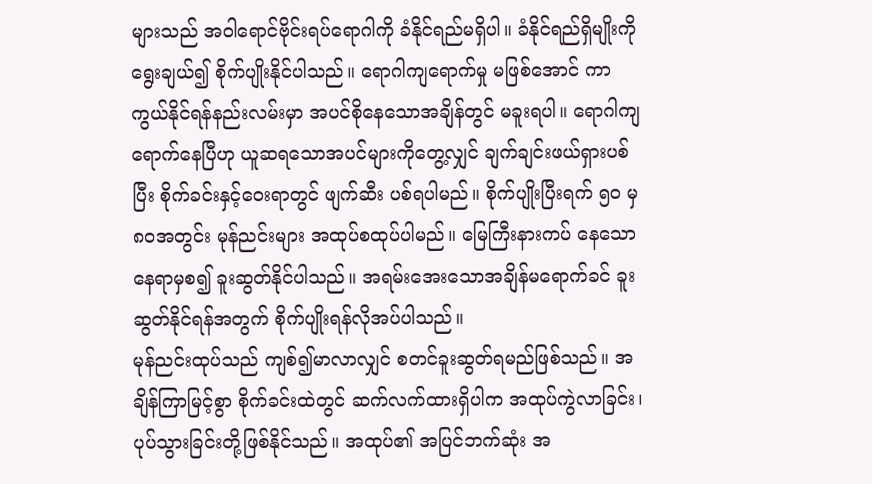များသည် အဝါရောင်ဗိုင်းရပ်ရောဂါကို ခံနိုင်ရည်မရှိပါ။ ခံနိုင်ရည်ရှိမျိုးကို ရွေးချယ်၍ စိုက်ပျိုးနိုင်ပါသည်။ ရောဂါကျရောက်မှု မဖြစ်အောင် ကာကွယ်နိုင်ရန်နည်းလမ်းမှာ အပင်စိုနေသောအချိန်တွင် မခူးရပါ။ ရောဂါကျရောက်နေပြီဟု ယူဆရသောအပင်များကိုတွေ့လျှင် ချက်ချင်းဖယ်ရှားပစ်ပြီး စိုက်ခင်းနှင့်ဝေးရာတွင် ဖျက်ဆီး ပစ်ရပါမည်။ စိုက်ပျိုးပြီးရက် ၅၀ မှ ၈၀အတွင်း မုန်ညင်းများ အထုပ်စထုပ်ပါမည်။ မြေကြီးနားကပ် နေသော နေရာမှစ၍ ခူးဆွတ်နိုင်ပါသည်။ အရမ်းအေးသောအချိန်မရောက်ခင် ခူးဆွတ်နိုင်ရန်အတွက် စိုက်ပျိုးရန်လိုအပ်ပါသည်။
မုန်ညင်းထုပ်သည် ကျစ်၍မာလာလျှင် စတင်ခူးဆွတ်ရမည်ဖြစ်သည်။ အချိန်ကြာမြင့်စွာ စိုက်ခင်းထဲတွင် ဆက်လက်ထားရှိပါက အထုပ်ကွဲလာခြင်း၊ ပုပ်သွားခြင်းတို့ဖြစ်နိုင်သည်။ အထုပ်၏ အပြင်ဘက်ဆုံး အ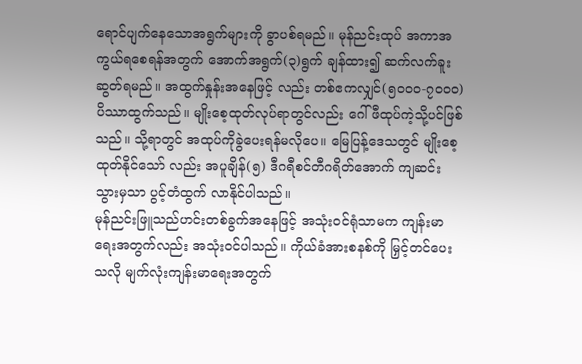ရောင်ပျက်နေသောအရွက်များကို ခွာပစ်ရမည်။ မုန်ညင်းထုပ် အကာအကွယ်ရစေရန်အတွက် အောက်အရွက်(၃)ရွက် ချန်ထား၍ ဆက်လက်ခူးဆွတ်ရမည်။ အထွက်နှုန်းအနေဖြင့် လည်း တစ်ဧကလျှင်(၅၀၀၀-၇၀၀၀) ပိဿာထွက်သည်။ မျိုးစေ့ထုတ်လုပ်ရာတွင်လည်း ဂေါ်ဖီထုပ်ကဲ့သို့ပင်ဖြစ်သည်။ သို့ရာတွင် အထုပ်ကိုခွဲပေးရန်မလိုပေ။ မြေပြန့်ဒေသတွင် မျိုးစေ့ထုတ်နိုင်သော် လည်း အပူချိန်(၅) ဒီဂရီစင်တီဂရိတ်အောက် ကျဆင်းသွားမှသာ ပွင့်တံထွက် လာနိုင်ပါသည်။
မုန်ညင်းဖြူသည်ဟင်းတစ်ခွက်အနေဖြင့် အသုံးဝင်ရုံသာမက ကျန်းမာရေးအတွက်လည်း အသုံးဝင်ပါသည်။ ကိုယ်ခံအားစနစ်ကို မြှင့်တင်ပေးသလို မျက်လုံးကျန်းမာရေးအတွက်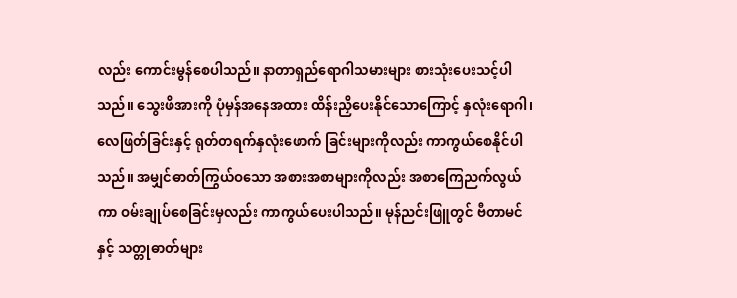လည်း ကောင်းမွန်စေပါသည်။ နာတာရှည်ရောဂါသမားများ စားသုံးပေးသင့်ပါသည်။ သွေးဖိအားကို ပုံမှန်အနေအထား ထိန်းညှိပေးနိုင်သောကြောင့် နှလုံးရောဂါ၊ လေဖြတ်ခြင်းနှင့် ရုတ်တရက်နှလုံးဖောက် ခြင်းများကိုလည်း ကာကွယ်စေနိုင်ပါသည်။ အမျှင်ဓာတ်ကြွယ်ဝသော အစားအစာများကိုလည်း အစာကြေညက်လွယ်ကာ ဝမ်းချုပ်စေခြင်းမှလည်း ကာကွယ်ပေးပါသည်။ မုန်ညင်းဖြူတွင် ဗီတာမင်နှင့် သတ္တုဓာတ်များ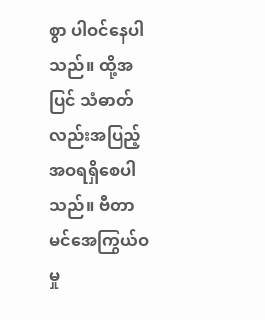စွာ ပါဝင်နေပါသည်။ ထို့အပြင် သံဓာတ်လည်းအပြည့်အဝရရှိစေပါသည်။ ဗီတာမင်အေကြွယ်ဝမှု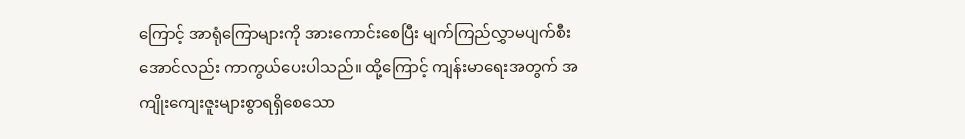ကြောင့် အာရုံကြောများကို အားကောင်းစေပြီး မျက်ကြည်လွှာမပျက်စီးအောင်လည်း ကာကွယ်ပေးပါသည်။ ထို့ကြောင့် ကျန်းမာရေးအတွက် အကျိုးကျေးဇူးများစွာရရှိစေသော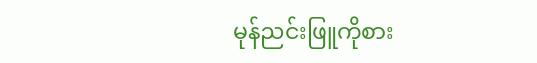မုန်ညင်းဖြူကိုစား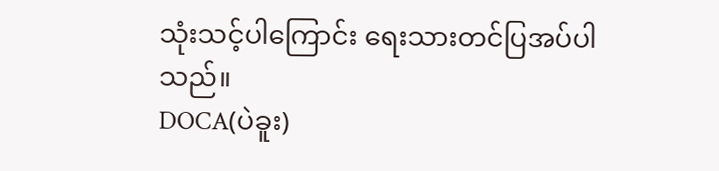သုံးသင့်ပါကြောင်း ရေးသားတင်ပြအပ်ပါသည်။
DOCA(ပဲခူး)